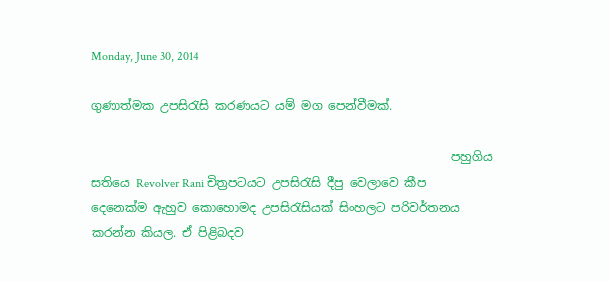Monday, June 30, 2014

ගුණාත්මක උපසිරැසි කරණයට යම් මග පෙන්වීමක්.

                                                            පහුගිය සතියෙ Revolver Rani චිත්‍රපටයට උපසිරැසි දීපු වෙලාවෙ කීප දෙනෙක්ම ඇහුව කොහොමද උපසිරැසියක් සිංහලට පරිවර්තනය කරන්න කියල. ඒ පිළිබදව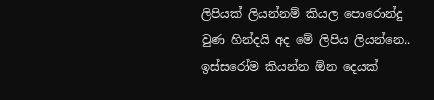ලිපියක් ලියන්නම් කියල පොරොන්දු වුණ හින්දයි අද මේ ලිපිය ලියන්නෙ.. ඉස්සරෝම කියන්න ඕන දෙයක්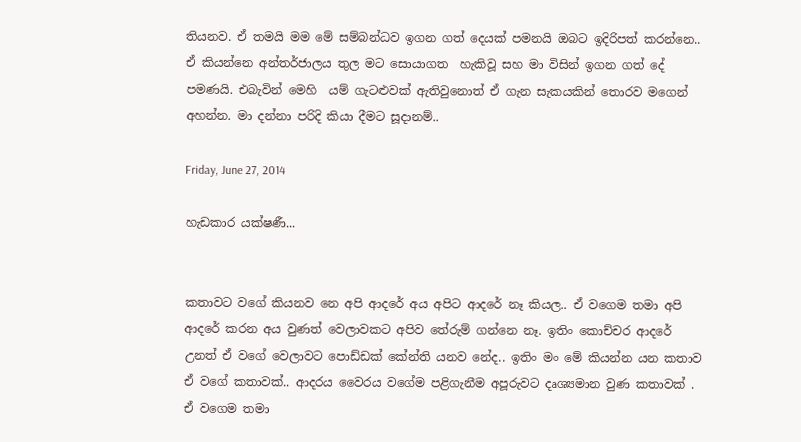තියනව. ඒ තමයි මම මේ සම්බන්ධව ඉගන ගත් දෙයක් පමනයි ඔබට ඉදිරිපත් කරන්නෙ.. ඒ කියන්නෙ අන්තර්ජාලය තුල මට සොයාගත  හැකිවූ සහ මා විසින් ඉගන ගත් දේ පමණයි. එබැවින් මෙහි  යම් ගැටළුවක් ඇතිවුනොත් ඒ ගැන සැකයකින් තොරව මගෙන් අහන්න. මා දන්නා පරිදි කියා දීමට සූදානම්..

Friday, June 27, 2014

හැඩකාර යක්ෂණී...


කතාවට වගේ කියනව නෙ අපි ආදරේ අය අපිට ආදරේ නෑ කියල.. ඒ වගෙම තමා අපි ආදරේ කරන අය වුණත් වෙලාවකට අපිව තේරුම් ගන්නෙ නෑ. ඉතිං කොච්චර ආදරේ උනත් ඒ වගේ වෙලාවට පොඩ්ඩක් කේන්ති යනව නේද.. ඉතිං මං මේ කියන්න යන කතාව ඒ වගේ කතාවක්.. ආදරය වෛරය වගේම පළිගැනීම අපූරුවට දෘශ්‍යමාන වුණ කතාවක් . ඒ වගෙම තමා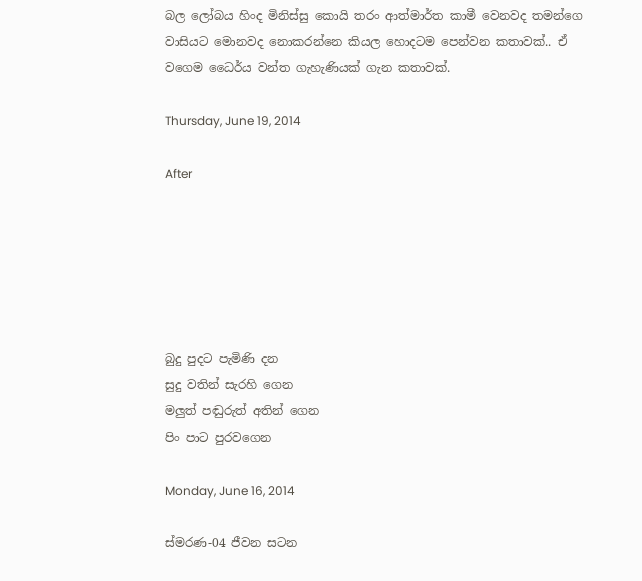බල ලෝබය හිංද මිනිස්සු කොයි තරං ආත්මාර්ත කාමී වෙනවද තමන්ගෙ වාසියට මොනවද නොකරන්නෙ කියල හොදටම පෙන්වන කතාවක්.. ඒ වගෙම ධෛර්ය වන්ත ගැහැණියක් ගැන කතාවක්.

Thursday, June 19, 2014

After






බුදු පුදට පැමිණි දන
සුදු වතින් සැරහි ගෙන
මලුත් පඬුරුත් අතින් ගෙන
පිං පාට පුරවගෙන

Monday, June 16, 2014

ස්මරණ-04 ජීවන සටන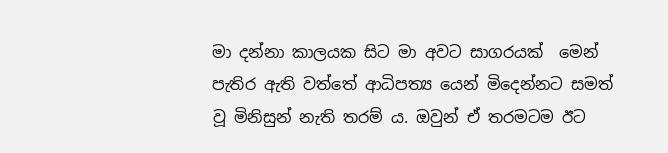මා දන්නා කාලයක සිට මා අවට සාගරයක්  මෙන් පැතිර ඇති වත්තේ ආධිපත්‍ය යෙන් මිදෙන්නට සමත් වූ මිනිසුන් නැති තරම් ය. ඔවුන් ඒ තරමටම ඊට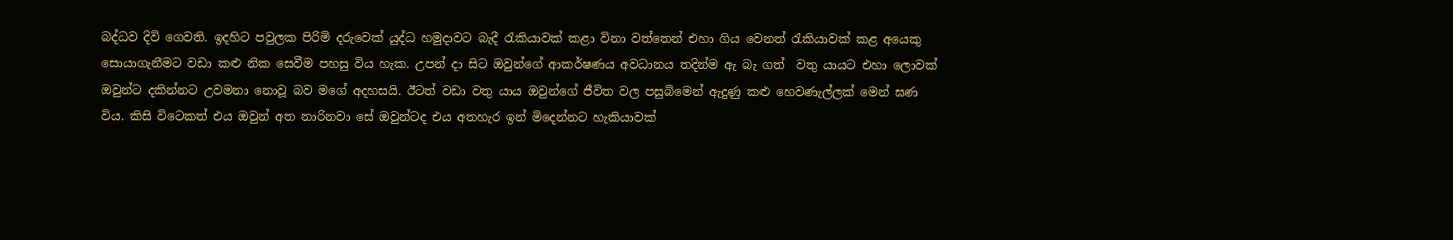බද්ධව දිවි ගෙවති. ඉදහිට පවුලක පිරිමි දරුවෙක් යුද්ධ හමුදාවට බැදී රැකියාවක් කළා විනා වත්තෙන් එහා ගිය වෙනත් රැකියාවක් කළ අයෙකු සොයාගැනීමට වඩා කළු නික සෙවීම පහසු විය හැක. උපන් දා සිට ඔවුන්ගේ ආකර්ෂණය අවධානය තදින්ම ඇ බැ ගත්  වතු යායට එහා ලොවක් ඔවුන්ට දකින්නට උවමනා නොවූ බව මගේ අදහසයි. ඊටත් වඩා වතු යාය ඔවුන්ගේ ජීවිත වල පසුබිමෙන් ඇදුණු කළු හෙවණැල්ලක් මෙන් ඝණ විය. කිසි විටෙකත් එය ඔවුන් අත නාරිනවා සේ ඔවුන්ටද එය අතහැර ඉන් මිදෙන්නට හැකියාවක්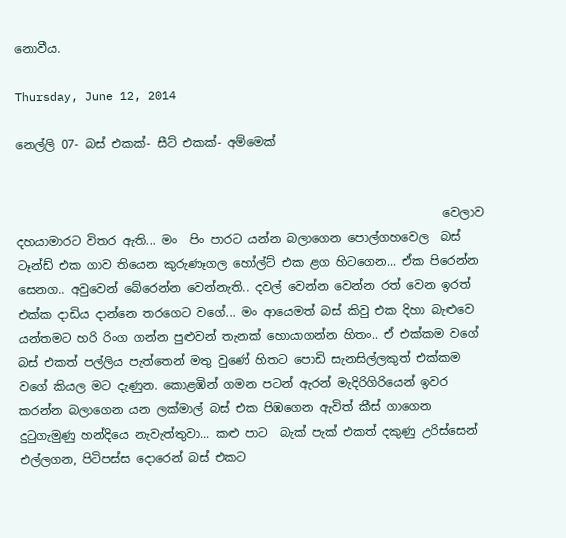නොවීය.

Thursday, June 12, 2014

නෙල්ලි 07- බස් එකක්- සීට් එකක්- අම්මෙක්


                                                                       වෙලාව දහයාමාරට විතර ඇති... මං  පිං පාරට යන්න බලා‍ගෙන පොල්ගහවෙල  බස් ටෑන්ඩ් එක ගාව තියෙන කුරුණෑගල හෝල්ට් එක ළග හිටගෙන... ඒක පිරෙන්න සෙනග.. අවුවෙන් බේරෙන්න වෙන්නැති.. දවල් වෙන්න වෙන්න රත් වෙන ඉරත් එක්ක දාඩිය දාන්නෙ තරගෙට වගේ... මං ආයෙමත් බස් කිවු එක දිහා බැළුවෙ යන්තමට හරි රිංග ගන්න පුළුවන් තැනක් හොයාගන්න හිතං.. ඒ එක්කම වගේ බස් එකත් පල්ලිය පැත්තෙන් මතු වුණේ හිතට පොඩි සැනසිල්ලකුත් එක්කම වගේ කියල මට දැණුන. කොළඹින් ගමන පටන් ඇරන් මැදිරිගිරියෙන් ඉවර කරන්න බලාගෙන යන ලක්මාල් බස් එක පිඹගෙන ඇවිත් කීස් ගාගෙන  දුටුගැමුණු හන්දියෙ නැවැත්තුවා... කළු පාට  බැක් පැක් එකත් දකුණු උරිස්සෙන් එල්ලගන, පිටිපස්ස දොරෙන් බස් එකට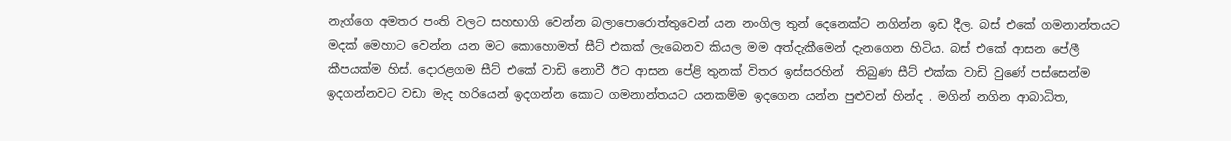නැග්ගෙ අමතර පංති වලට සහභාගි වෙන්න බලාපොරොත්තුවෙන් යන නංගිල තුන් දෙනෙක්ට නගින්න ඉඩ දීල. බස් එකේ ගමනාන්තයට මදක් මෙහාට වෙන්න යන මට කොහොමත් සීට් එකක් ලැබෙනව කියල මම අත්දැකීමෙන් දැනගෙන හිටිය. බස් එකේ ආසන පේලී කීපයක්ම හිස්. දොරළගම සීට් එකේ වාඩි නොවී ඊට ආසන පේළි තුනක් විතර ඉස්සරහින්  තිබුණ සීට් එක්ක වාඩි වුණේ පස්සෙන්ම ඉදගන්නවට වඩා මැද හරියෙන් ඉදගන්න කොට ගමනාන්තයට යනකම්ම ඉදගෙන යන්න පුළුවන් හින්ද . මගින් නගින ආබාධිත,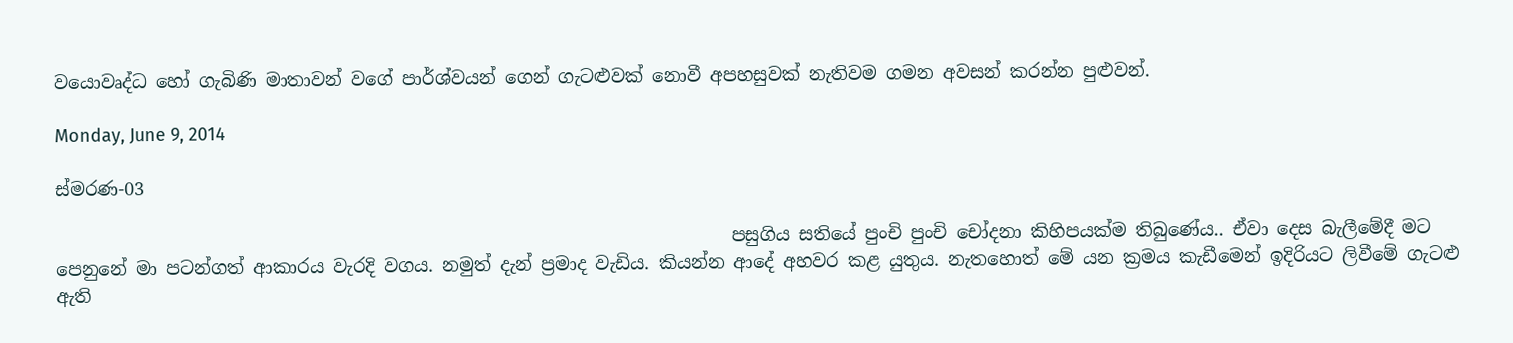වයොවෘද්ධ හෝ ගැබිණි මාතාවන් වගේ පාර්ශ්වයන් ගෙන් ගැටළුවක් නොවී අපහසුවක් නැතිවම ගමන අවසන් කරන්න පුළුවන්.

Monday, June 9, 2014

ස්මරණ-03

                                                                           පසුගිය සතියේ පුංචි පුංචි චෝදනා කිහිපයක්ම තිබුණේය.. ඒවා දෙස බැලීමේදී මට පෙනුනේ මා පටන්ගත් ආකාරය වැරදි වගය. නමුත් දැන් ප්‍රමාද වැඩිය. කියන්න ආදේ අහවර කළ යුතුය. නැතහොත් මේ යන ක්‍රමය කැඩීමෙන් ඉදිරියට ලිවීමේ ගැටළු ඇති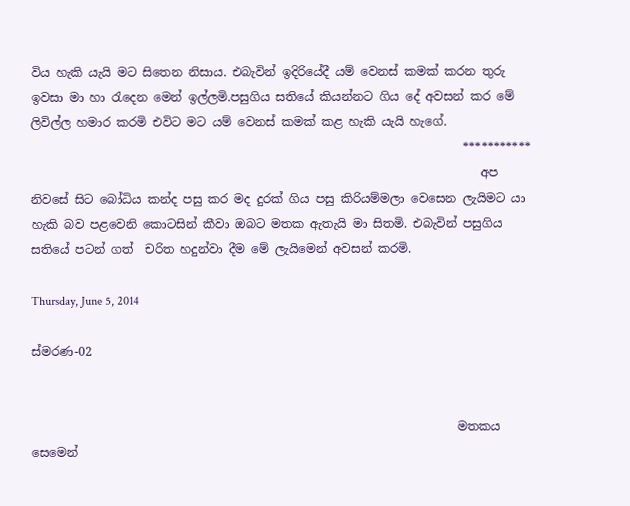විය හැකි යැයි මට සිතෙන නිසාය. එබැවින් ඉදිරියේදී යම් වෙනස් කමක් කරන තුරු ඉවසා මා හා රැදෙන මෙන් ඉල්ලමි.පසුගිය සතියේ කියන්නට ගිය දේ අවසන් කර මේ ලිවිල්ල හමාර කරමි එවිට මට යම් වෙනස් කමක් කළ හැකි යැයි හැගේ.
                                                                        ***********
                                                                           අප නිවසේ සිට බෝධිය කන්ද පසු කර මද දුරක් ගිය පසු කිරියම්මලා වෙසෙන ලැයිමට යා හැකි බව පළවෙනි කොටසින් කීවා ඔබට මතක ඇතැයි මා සිතමි. එබැවින් පසුගිය සතියේ පටන් ගත්  චරිත හදුන්වා දීම මේ ලැයිමෙන් අවසන් කරමි.

Thursday, June 5, 2014

ස්මරණ-02


                                                                       මතකය සෙමෙන්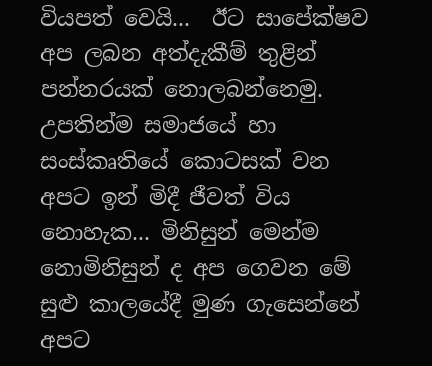වියපත් වෙයි...  ඊට සාපේක්ෂව අප ලබන අත්දැකීම් තුළින් පන්නරයක් නොලබන්නෙමු. උපතින්ම සමාජයේ හා  සංස්කෘතියේ කොටසක් වන අපට ඉන් මිදී ජීවත් විය නොහැක... මිනිසුන් මෙන්ම නොමිනිසුන් ද අප ගෙවන මේ සුළු කාලයේදී මුණ ගැසෙන්නේ අපට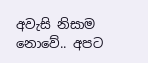අවැසි නිසාම නොවේ.. අපට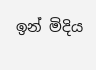ඉන් මිදිය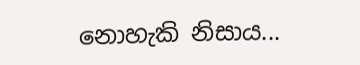නොහැකි නිසාය...